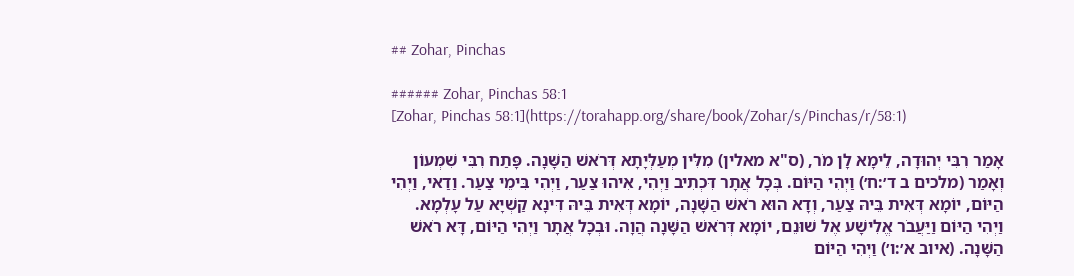## Zohar, Pinchas

###### Zohar, Pinchas 58:1
[Zohar, Pinchas 58:1](https://torahapp.org/share/book/Zohar/s/Pinchas/r/58:1)

אָמַר רִבִּי יְהוּדָה, לֵימָא לָן מֹר, (ס"א מאלין) מִלִּין מְעַלְּיָתָא דְּרֹאשׁ הַשָּׁנָה. פָּתַח רִבִּי שִׁמְעוֹן וְאָמַר (מלכים ב ד׳:ח׳) וַיְהִי הַיּוֹם. בְּכָל אֲתָר דִּכְתִיב וַיְהִי, אִיהוּ צַעַר, וַיְהִי בִּימֵי צַעַר. וַדַאי, וַיְהִי הַיּוֹם, יוֹמָא דְּאִית בֵּיהּ צַעַר, וְדָא הוּא רֹאשׁ הַשָּׁנָה, יוֹמָא דְּאִית בֵּיהּ דִּינָא קַשְׁיָא עַל עָלְמָא. וַיְהִי הַיּוֹם וַיַּעֲבֹר אֱלִישָׁע אֶל שׁוּנֵם, יוֹמָא דְּרֹאשׁ הַשָּׁנָה הֲוָה. וּבְכָל אֲתָר וַיְהִי הַיּוֹם, דָּא רֹאשׁ הַשָּׁנָה. (איוב א׳:ו׳) וַיְהִי הַיּוֹם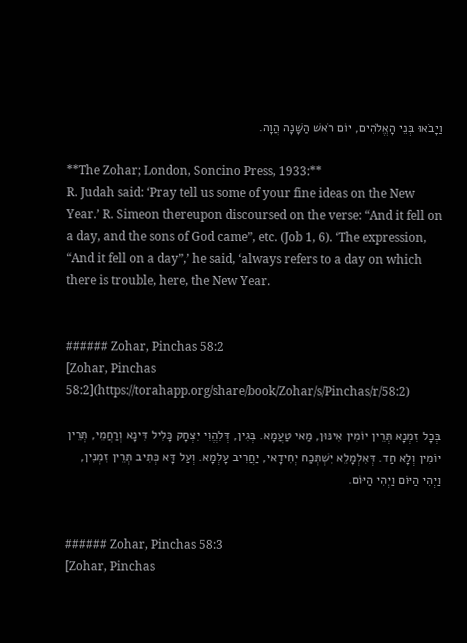וַיָבֹאוּ בְּנֵי הָאֱלֹהִים, יוֹם רֹאשׁ הַשָּׁנָה הֲוָה.

**The Zohar; London, Soncino Press, 1933:**
R. Judah said: ‘Pray tell us some of your fine ideas on the New Year.’ R. Simeon thereupon discoursed on the verse: “And it fell on a day, and the sons of God came”, etc. (Job 1, 6). ‘The expression, “And it fell on a day”,’ he said, ‘always refers to a day on which there is trouble, here, the New Year.


###### Zohar, Pinchas 58:2
[Zohar, Pinchas 58:2](https://torahapp.org/share/book/Zohar/s/Pinchas/r/58:2)

בְּכָל זִמְנָא תְּרֵין יוֹמִין אִינּוּן, מַאי טַעֲמָא. בְּגִין, דְּלִהֱוִי יִצְחָק כָּלִיל דִּינָא וְרַחֲמֵי, תְּרֵין יוֹמִין וְלָא חַד. דְּאִלְמָלֵא יִשְׁתְּכַח יְחִידָאי, יַחֲרִיב עָלְמָא. וְעַל דָּא כְּתִיב תְּרֵין זִמְנִין, וַיְהִי הַיּוֹם וַיְהִי הַיּוֹם.


###### Zohar, Pinchas 58:3
[Zohar, Pinchas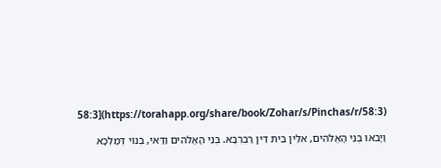58:3](https://torahapp.org/share/book/Zohar/s/Pinchas/r/58:3)

וַיָבֹאוּ בְּנֵי הָאֱלֹהִים, אִלֵּין בֵּית דִּין רַבְרְבָא. בְּנֵי הָאֱלֹהִים וַדַּאי, בְּנוֹי דְּמַלְכָּא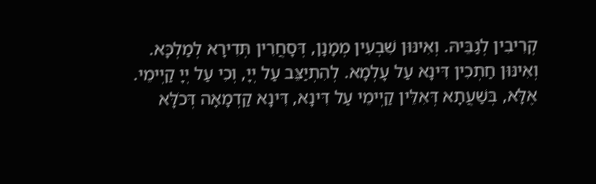קְרִיבִין לְגַבֵּיהּ. וְאִינּוּן שִׁבְעִין מְמָנָן, דְּסָחֲרִין תְּדִירָא לְמַלְכָּא. וְאִינּוּן חַתְכִין דִּינָא עַל עָלְמָא. לְהִתְיַצֵּב עַל יְיָ, וְכִי עַל יְיָ קַיְימֵי. אֶלָּא, בְּשַׁעֲתָא דְּאִלֵּין קַיְימֵי עַל דִּינָא, דִּינָא קַדְמָאָה דְּכֹלָּא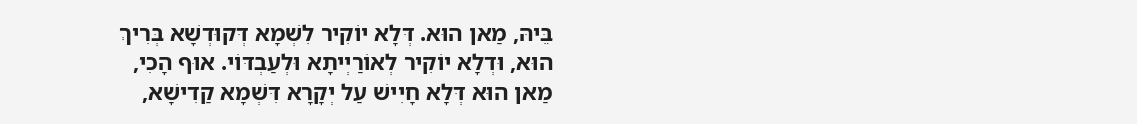בֵּיהּ, מַאן הוּא. דְּלָא יוֹקִיר לִשְׁמָא דְּקוּדְשָׁא בְּרִיךְ הוּא, וּדְלָא יוֹקִיר לְאוֹרַיְיתָא וּלְעַבְדּוֹי. אוּף הָכִי, מַאן הוּא דְּלָא חָיִישׁ עַל יְקָרָא דִּשְׁמָא קַדִישָׁא,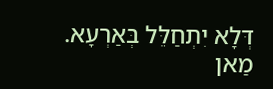דְּלָא יִתְחַלֵּל בְּאַרְעָא. מַאן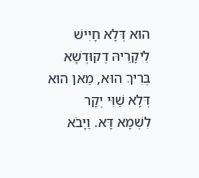הוּא דְּלָא חָיִישׁ לִיקָרֵיהּ דְקוּדְשָׁא בְּרִיךְ הוּא, מַאן הוּא דְּלָא שַׁוִּי יְקָר לִשְׁמָא דָּא. וַיָּבֹא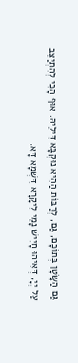גַּם הַשָּׂטָן בְּתוֹכָם, גַּם, לְרַבּוֹת הַהִיא נוּקְבָּא דִּילֵיהּ. אוּף הָכִי לְהִתְיַצֵּב עַל יְיָ, דְּאִיהוּ חָיִישׁ נָמֵי לִיקָרָא דִּשְׁמָא דָּא.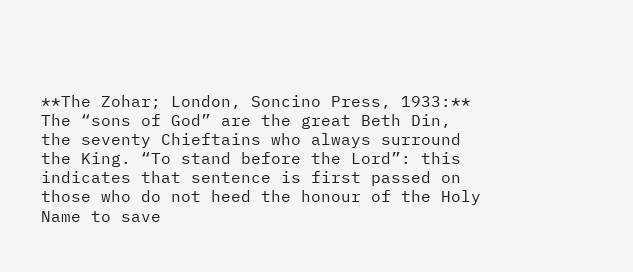**The Zohar; London, Soncino Press, 1933:**
The “sons of God” are the great Beth Din, the seventy Chieftains who always surround the King. “To stand before the Lord”: this indicates that sentence is first passed on those who do not heed the honour of the Holy Name to save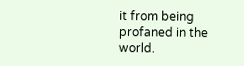it from being profaned in the world.